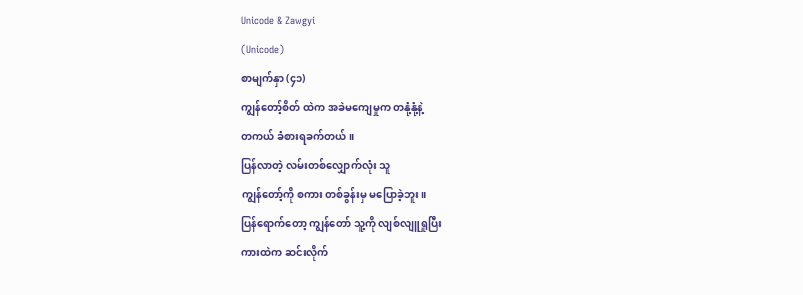Unicode & Zawgyi
(Unicode)
စာမျက်နှာ (၄၁)
ကျွန်တော့်စိတ် ထဲက အခဲမကျေမှုက တနုံ့နုံ့နဲ့
တကယ် ခံစားရခက်တယ်။
ပြန်လာတဲ့ လမ်းတစ်လျှောက်လုံး သူ
ကျွန်တော့်ကို စကား တစ်ခွန်းမှ မပြောခဲ့ဘူး။
ပြန်ရောက်တော့ ကျွန်တော် သူ့ကို လျစ်လျူရှုပြီး
ကားထဲက ဆင်းလိုက်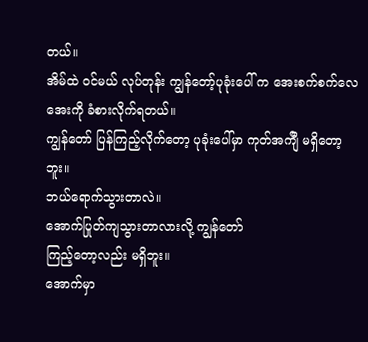တယ်။
အိမ်ထဲ ဝင်မယ် လုပ်တုန်း ကျွန်တော့်ပုခုံးပေါ် က အေးစက်စက်လေအေးကို ခံစားလိုက်ရတယ်။
ကျွန်တော် ပြန်ကြည့်လိုက်တော့ ပုခုံးပေါ်မှာ ကုတ်အက်ျီ မရှိတော့ဘူး။
ဘယ်ရောက်သွားတာလဲ။
အောက်ပြုတ်ကျသွားတာလားလို့ ကျွန်တော်
ကြည့်တော့လည်း မရှိဘူး။
အောက်မှာ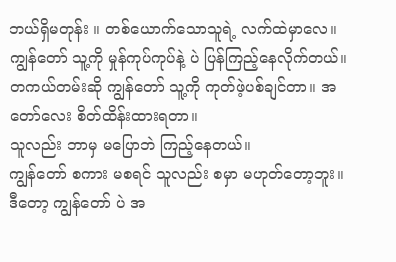ဘယ်ရှိမတုန်း ။ တစ်ယောက်သောသူရဲ့ လက်ထဲမှာလေ။
ကျွန်တော် သူ့ကို မှုန်ကုပ်ကုပ်နဲ့ ပဲ ပြန်ကြည့်နေလိုက်တယ်။
တကယ်တမ်းဆို ကျွန်တော် သူ့ကို ကုတ်ဖဲ့ပစ်ချင်တာ။ အတော်လေး စိတ်ထိန်းထားရတာ။
သူလည်း ဘာမှ မပြောဘဲ ကြည့်နေတယ်။
ကျွန်တော် စကား မစရင် သူလည်း စမှာ မဟုတ်တော့ဘူး။
ဒီတော့ ကျွန်တော် ပဲ အ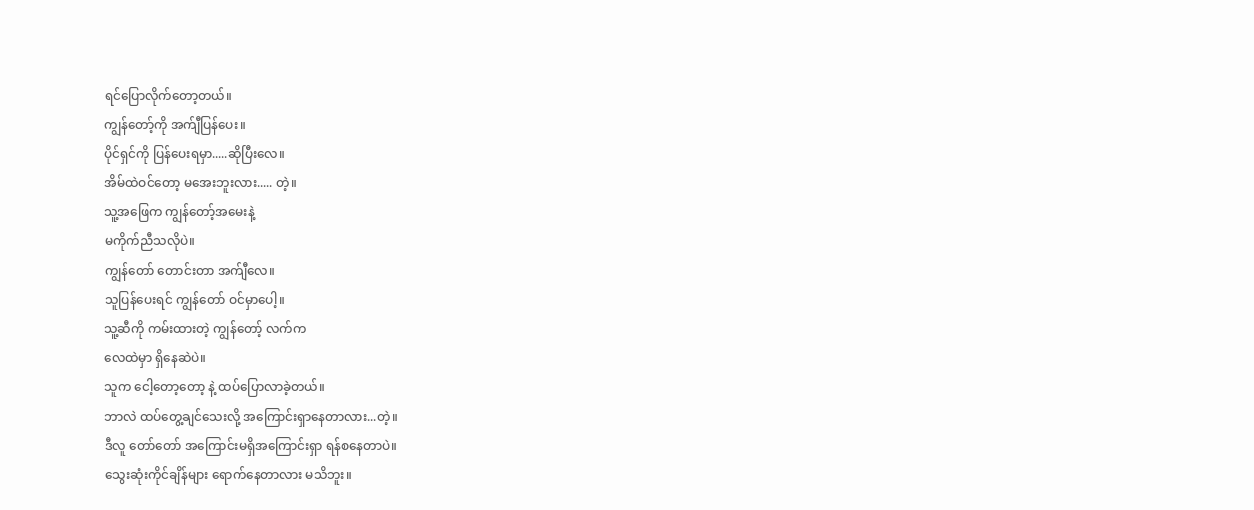ရင်ပြောလိုက်တော့တယ်။
ကျွန်တော့်ကို အက်ျီပြန်ပေး။
ပိုင်ရှင်ကို ပြန်ပေးရမှာ.....ဆိုပြီးလေ။
အိမ်ထဲဝင်တော့ မအေးဘူးလား..... တဲ့။
သူ့အဖြေက ကျွန်တော့်အမေးနဲ့
မကိုက်ညီသလိုပဲ။
ကျွန်တော် တောင်းတာ အက်ျီလေ။
သူပြန်ပေးရင် ကျွန်တော် ဝင်မှာပေါ့။
သူ့ဆီကို ကမ်းထားတဲ့ ကျွန်တော့် လက်က
လေထဲမှာ ရှိနေဆဲပဲ။
သူက ငေါ့တော့တော့ နဲ့ ထပ်ပြောလာခဲ့တယ်။
ဘာလဲ ထပ်တွေ့ချင်သေးလို့ အကြောင်းရှာနေတာလား...တဲ့။
ဒီလူ တော်တော် အကြောင်းမရှိအကြောင်းရှာ ရန်စနေတာပဲ။
သွေးဆုံးကိုင်ချိန်များ ရောက်နေတာလား မသိဘူး။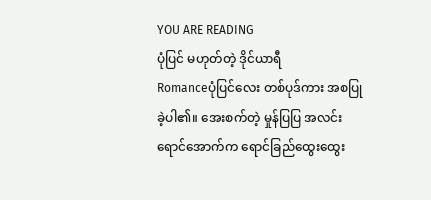YOU ARE READING
ပုံပြင် မဟုတ်တဲ့ ဒိုင်ယာရီ
Romanceပုံပြင်လေး တစ်ပုဒ်ကား အစပြုခဲ့ပါ၏။ အေးစက်တဲ့ မှုန်ပြပြ အလင်းရောင်အောက်က ရောင်ခြည်ထွေးထွေး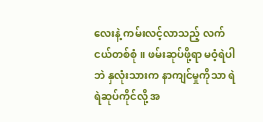လေးနဲ့ ကမ်းလင့်လာသည့် လက်ငယ်တစ်စုံ။ ဖမ်းဆုပ်ဖို့ရာ မဝံ့ရဲပါဘဲ နှလုံးသားက နာကျင်မှုကိုသာ ရဲရဲဆုပ်ကိုင်လို့ အ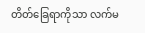တိတ်ခြေရာကိုသာ လက်မ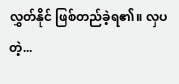လွှတ်နိုင် ဖြစ်တည်ခဲ့ရ၏။ လှပတဲ့...